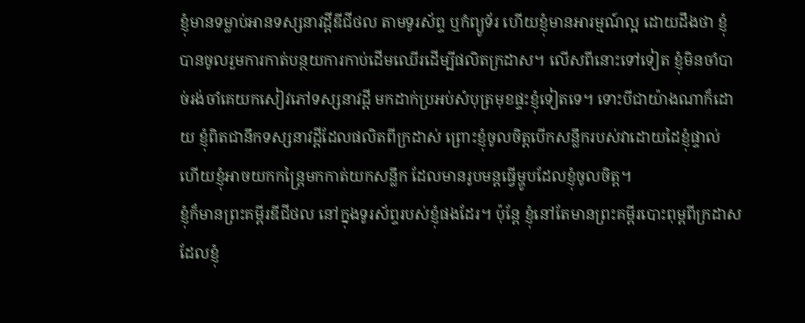ខ្ញុំមានទម្លាប់អានទស្សនាវដ្ដីឌីជីថល តាមទូរស័ព្ទ ឬកំព្យូទ័រ ហើយខ្ញុំមានអារម្មណ៍ល្អ ដោយដឹងថា ខ្ញុំបានចូលរួមការកាត់បន្ថយការកាប់ដើមឈើរដើម្បីផលិតក្រដាស។ លើសពីនោះទៅទៀត ខ្ញុំមិនចាំបាច់រង់ចាំគេយកសៀវភៅទស្សនាវដ្ដី មកដាក់ប្រអប់សំបុត្រមុខផ្ទះខ្ញុំទៀតទេ។ ទោះបីជាយ៉ាងណាក៏ដោយ ខ្ញុំពិតជានឹកទស្សនាវដ្ដីដែលផលិតពីក្រដាស់ ព្រោះខ្ញុំចូលចិត្តបើកសន្លឹករបស់វាដោយដៃខ្ញុំផ្ទាល់ ហើយខ្ញុំអាចយកកន្ត្រៃមកកាត់យកសន្លឹក ដែលមានរូបមន្តធ្វើម្ហូបដែលខ្ញុំចូលចិត្ត។
ខ្ញុំក៏មានព្រះគម្ពីរឌីជីថល នៅក្នុងទូរស័ព្ទរបស់ខ្ញុំផងដែរ។ ប៉ុន្តែ ខ្ញុំនៅតែមានព្រះគម្ពីរបោះពុម្ពពីក្រដាស ដែលខ្ញុំ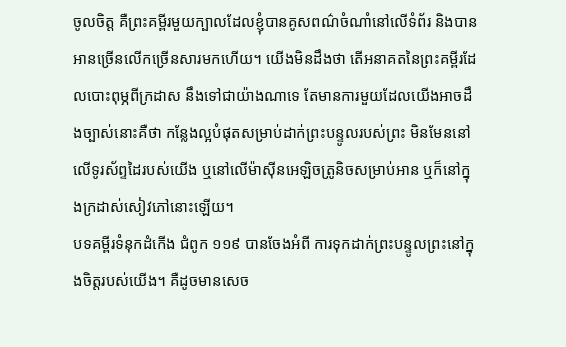ចូលចិត្ត គឺព្រះគម្ពីរមួយក្បាលដែលខ្ញុំបានគូសពណ៌ចំណាំនៅលើទំព័រ និងបានអានច្រើនលើកច្រើនសារមកហើយ។ យើងមិនដឹងថា តើអនាគតនៃព្រះគម្ពីរដែលបោះពុម្ភពីក្រដាស នឹងទៅជាយ៉ាងណាទេ តែមានការមួយដែលយើងអាចដឹងច្បាស់នោះគឺថា កន្លែងល្អបំផុតសម្រាប់ដាក់ព្រះបន្ទូលរបស់ព្រះ មិនមែននៅលើទូរស័ព្ទដៃរបស់យើង ឬនៅលើម៉ាស៊ីនអេឡិចត្រូនិចសម្រាប់អាន ឬក៏នៅក្នុងក្រដាស់សៀវភៅនោះឡើយ។
បទគម្ពីរទំនុកដំកើង ជំពូក ១១៩ បានចែងអំពី ការទុកដាក់ព្រះបន្ទូលព្រះនៅក្នុងចិត្តរបស់យើង។ គឺដូចមានសេច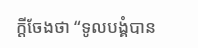ក្តីចែងថា “ទូលបង្គំបាន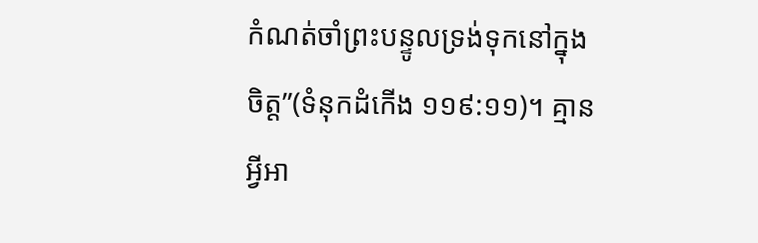កំណត់ចាំព្រះបន្ទូលទ្រង់ទុកនៅក្នុងចិត្ត”(ទំនុកដំកើង ១១៩:១១)។ គ្មានអ្វីអា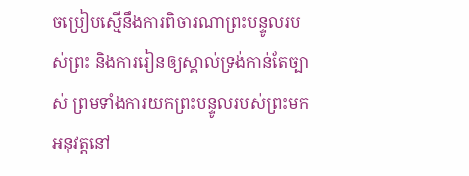ចប្រៀបស្មើនឹងការពិចារណាព្រះបន្ទូលរបស់ព្រះ និងការរៀនឲ្យស្គាល់ទ្រង់កាន់តែច្បាស់ ព្រមទាំងការយកព្រះបន្ទូលរបស់ព្រះមកអនុវត្តនៅ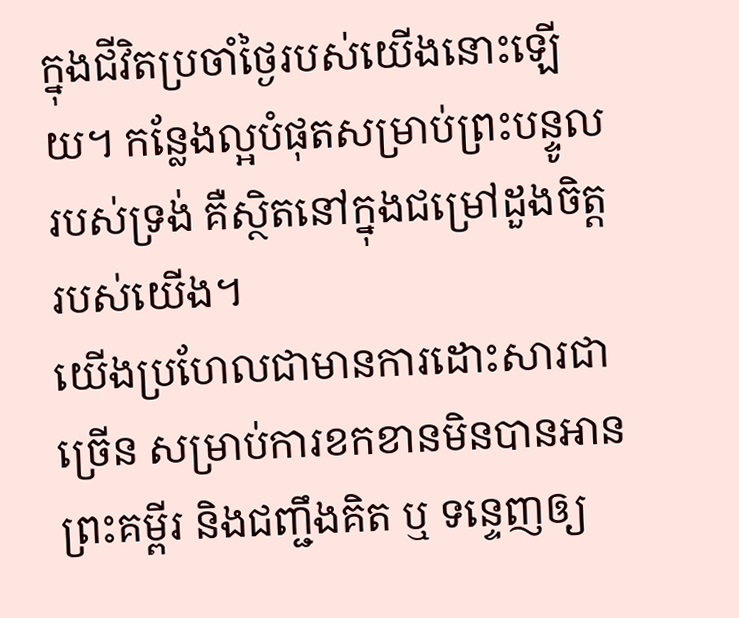ក្នុងជីវិតប្រចាំថ្ងៃរបស់យើងនោះឡើយ។ កន្លែងល្អបំផុតសម្រាប់ព្រះបន្ទូលរបស់ទ្រង់ គឺស្ថិតនៅក្នុងជម្រៅដួងចិត្តរបស់យើង។
យើងប្រហែលជាមានការដោះសារជាច្រើន សម្រាប់ការខកខានមិនបានអានព្រះគម្ពីរ និងជញ្ជឹងគិត ឬ ទន្ទេញឲ្យ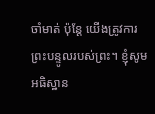ចាំមាត់ ប៉ុន្តែ យើងត្រូវការព្រះបន្ទូលរបស់ព្រះ។ ខ្ញុំសូមអធិស្ឋាន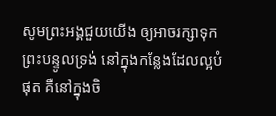សូមព្រះអង្គជួយយើង ឲ្យអាចរក្សាទុកព្រះបន្ទូលទ្រង់ នៅក្នុងកន្លែងដែលល្អបំផុត គឺនៅក្នុងចិ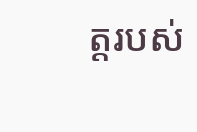ត្តរបស់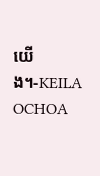យើង។-KEILA OCHOA